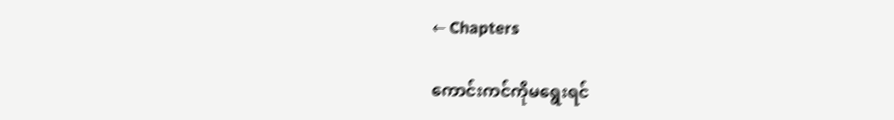← Chapters

ကောင်းကင်ကိုမရွေးရင်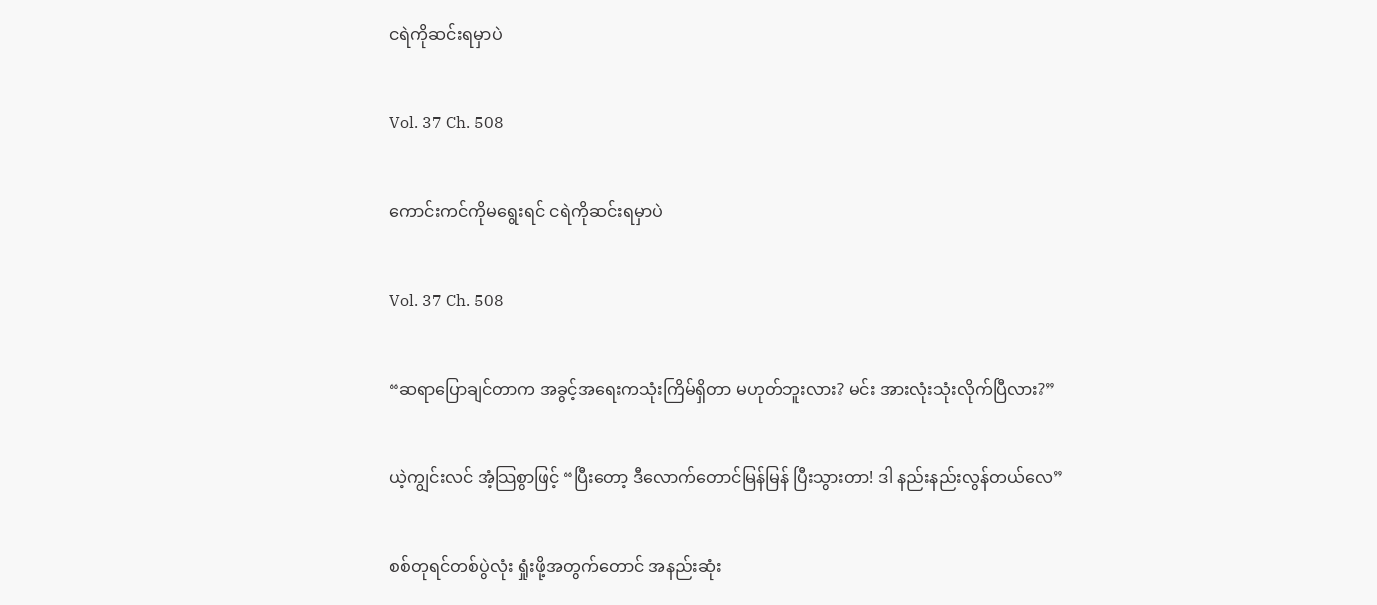ငရဲကိုဆင်းရမှာပဲ

Vol. 37 Ch. 508

ကောင်းကင်ကိုမရွေးရင် ငရဲကိုဆင်းရမှာပဲ

Vol. 37 Ch. 508

“ဆရာပြောချင်တာက အခွင့်အရေးကသုံးကြိမ်ရှိတာ မဟုတ်ဘူးလား? မင်း အားလုံးသုံးလိုက်ပြီလား?”

ယဲ့ကျွင်းလင် အံ့သြစွာဖြင့် “ပြီးတော့ ဒီလောက်တောင်မြန်မြန် ပြီးသွားတာ! ဒါ နည်းနည်းလွန်တယ်လေ”

စစ်တုရင်တစ်ပွဲလုံး ရှုံးဖို့အတွက်တောင် အနည်းဆုံး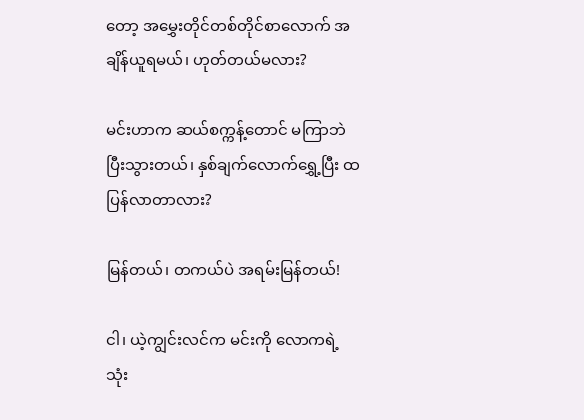တော့ အမွှေးတိုင်တစ်တိုင်စာလောက် အချိန်ယူရမယ်၊ ဟုတ်တယ်မလား?

မင်းဟာက ဆယ်စက္ကန့်တောင် မကြာဘဲ ပြီးသွားတယ်၊ နှစ်ချက်လောက်‌ရွှေ့ပြီး ထပြန်လာတာလား?

မြန်တယ်၊ တကယ်ပဲ အရမ်းမြန်တယ်!

ငါ၊ ယဲ့ကျွင်းလင်က မင်းကို လောကရဲ့ သုံး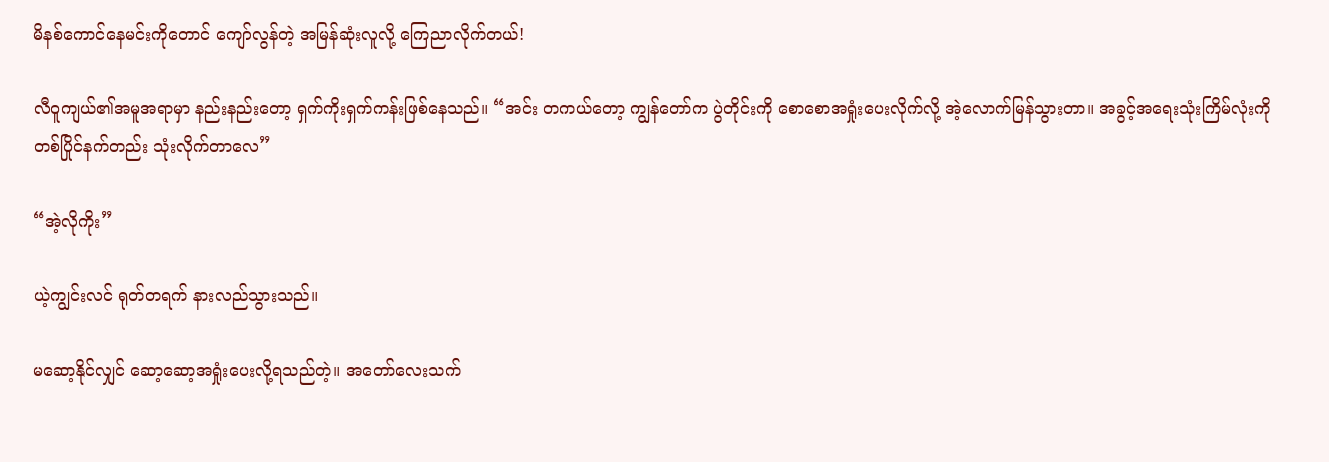မိနစ်ကောင်နေမင်းကိုတောင် ကျော်လွန်တဲ့ အမြန်ဆုံးလူလို့ ကြေညာလိုက်တယ်!

လီဝူကျယ်၏အမူအရာမှာ နည်းနည်းတော့ ရှက်ကိုးရှက်ကန်းဖြစ်နေသည်။ “အင်း တကယ်တော့ ကျွန်တော်က ပွဲတိုင်းကို စောစောအရှုံးပေးလိုက်လို့ အဲ့လောက်မြန်သွားတာ။ အခွင့်အရေးသုံးကြိမ်လုံးကို တစ်ပြိုင်နက်တည်း သုံးလိုက်တာလေ”

“အဲ့လိုကိုး”

ယဲ့ကျွင်းလင် ရုတ်တရက် နားလည်သွားသည်။

မဆော့နိုင်လျှင် ဆော့ဆော့အရှုံးပေးလို့ရသည်တဲ့။ အတော်လေးသက်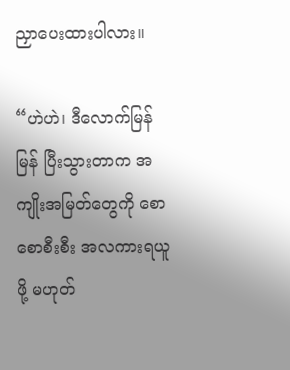ညှာပေးထားပါလား။

“ဟဲဟဲ၊ ဒီလောက်မြန်မြန် ပြီးသွားတာက အကျိုးအမြတ်တွေကို စောစောစီးစီး အလကားရယူဖို့ မဟုတ်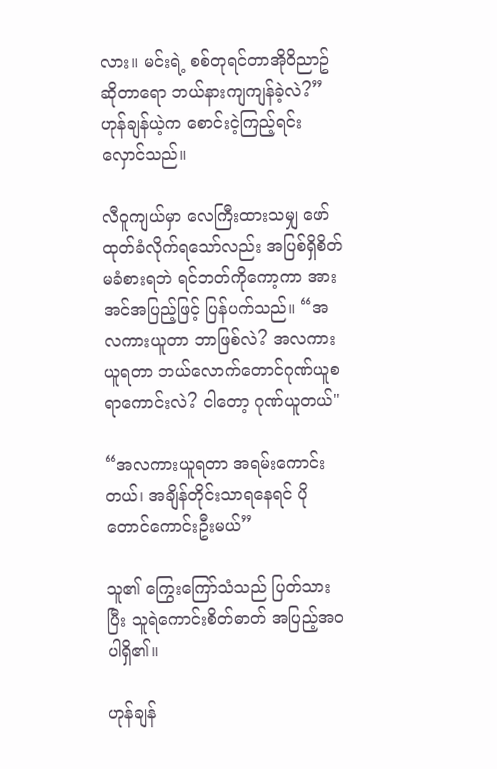လား။ မင်းရဲ့ စစ်တုရင်တာအိုဝိညာဥ်ဆိုတာရော ဘယ်နားကျကျန်ခဲ့လဲ?” ဟုန်ချန်ယဲ့က စောင်းငဲ့ကြည့်ရင်း လှောင်သည်။

လီဝူကျယ်မှာ လေကြီးထားသမျှ ဖော်ထုတ်ခံလိုက်ရသော်လည်း အပြစ်ရှိစိတ်မခံစားရဘဲ ရင်ဘတ်ကိုကော့ကာ အားအင်အပြည့်ဖြင့် ပြန်ပက်သည်။ “အလကားယူတာ ဘာဖြစ်လဲ? အလကားယူရတာ ဘယ်လောက်‌တောင်ဂုဏ်ယူစရာကောင်းလဲ? ငါတော့ ဂုဏ်ယူတယ်"

“အလကားယူရတာ အရမ်းကောင်းတယ်၊ အချိန်တိုင်းသာရနေရင် ပိုတောင်ကောင်းဦးမယ်”

သူ၏ ကြွေးကြော်သံသည် ပြတ်သားပြီး သူရဲကောင်းစိတ်ဓာတ် အပြည့်အဝပါရှိ၏။

ဟုန်ချန်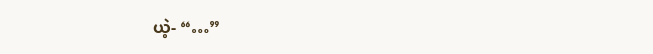ယဲ့- “…”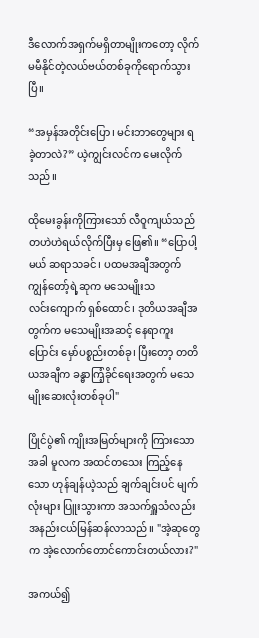ဒီလောက်အရှက်မရှိတာမျိုးကတော့ လိုက်မမီနိုင်တဲ့လယ်ဗယ်တစ်ခုကိုရောက်သွားပြီ။

“အမှန်အတိုင်းပြော၊ မင်းဘာတွေများ ရခဲ့တာလဲ?” ယဲ့ကျွင်းလင်က မေးလိုက်သည်။

ထိုမေးခွန်းကိုကြားသော် လီဝူကျယ်သည် တဟဲဟဲရယ်လိုက်ပြီးမှ ဖြေ၏။ “ပြောပါ့မယ် ဆရာသခင်၊ ပထမအချီအတွက် ကျွန်တော့်ရဲ့ဆုက မသေမျိုးသလင်း‌ကျောက် ရှစ်ထောင်၊ ဒုတိယအချီအတွက်က မသေမျိုးအဆင့် နေရာကူးပြောင်း မှော်ပစ္စည်းတစ်ခု၊ ပြီးတော့ တတိယအချီက ခန္ဓာကြံ့ခိုင်ရေးအတွက် မသေမျိုးဆေးလုံးတစ်ခုပါ"

ပြိုင်ပွဲ၏ ကျိုးအမြတ်များကို ကြားသောအခါ မူလက အထင်တသေး ကြည့်နေသော ဟုန်ချန်ယဲ့သည် ချက်ချင်းပင် မျက်လုံးများ ပြူးသွားကာ အသက်ရှူသံလည်း အနည်းငယ်မြန်ဆန်လာသည်။ "အဲ့ဆုတွေက အဲ့လောက်တောင်ကောင်းတယ်လား?"

အကယ်၍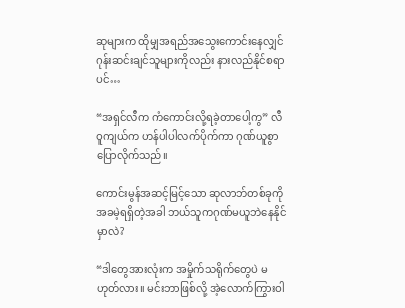ဆုများက ထိုမျှအရည်အသွေးကောင်းနေလျှင် ဂုန်းဆင်းချင်သူများကိုလည်း နားလည်နိုင်စရာပင်…

“အရှင်လီက ကံကောင်းလို့ရခဲ့တာပေါ့ကွ” လီဝူကျယ်က ဟန်ပါပါလက်ပိုက်ကာ ဂုဏ်ယူစွာ ပြောလိုက်သည်။

ကောင်းမွန်အဆင့်မြင့်သော ဆုလာဘ်တစ်ခုကို အခမဲ့ရရှိတဲ့အခါ ဘယ်သူကဂုဏ်မယူဘဲနေနိုင်မှာလဲ?

“ဒါတွေအားလုံးက အမှိုက်သရိုက်တွေပဲ မဟုတ်လား။ မင်းဘာဖြစ်လို့ အဲ့လောက်ကြွားဝါ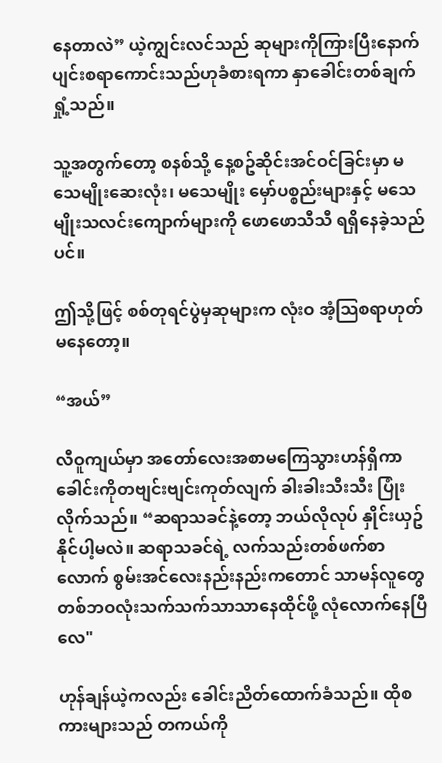နေတာလဲ” ယဲ့ကျွင်းလင်သည် ဆုများကိုကြားပြီးနောက် ပျင်းစရာကောင်းသည်ဟုခံစားရကာ နှာခေါင်းတစ်ချက်ရှုံ့သည်။

သူ့အတွက်တော့ စနစ်သို့ နေ့စဥ်ဆိုင်းအင်ဝင်ခြင်းမှာ မသေမျိုးဆေးလုံး၊ မသေမျိုး မှော်ပစ္စည်းများနှင့် မသေမျိုးသလင်းကျောက်များကို ဖောဖောသီသီ ရရှိနေခဲ့သည်ပင်။

ဤသို့ဖြင့် စစ်တုရင်ပွဲမှဆုများက လုံးဝ အံ့သြစရာဟုတ်မနေတော့။

“အယ်”

လီဝူကျယ်မှာ အတော်လေးအစာမကြေသွားဟန်ရှိကာ ခေါင်းကိုတဗျင်းဗျင်းကုတ်လျက် ခါးခါးသီးသီး ပြုံးလိုက်သည်။ “ဆရာသခင်နဲ့တော့ ဘယ်လိုလုပ် နှိုင်းယှဥ်နိုင်ပါ့မလဲ။ ဆရာသခင်ရဲ့ လက်သည်းတစ်ဖက်စာလောက် စွမ်းအင်လေးနည်းနည်းကတောင် သာမန်လူတွေ တစ်ဘဝလုံးသက်သက်သာသာနေထိုင်ဖို့ လုံလောက်နေပြီလေ"

ဟုန်ချန်ယဲ့ကလည်း ခေါင်းညိတ်ထောက်ခံသည်။ ထိုစကားများသည် တကယ်ကို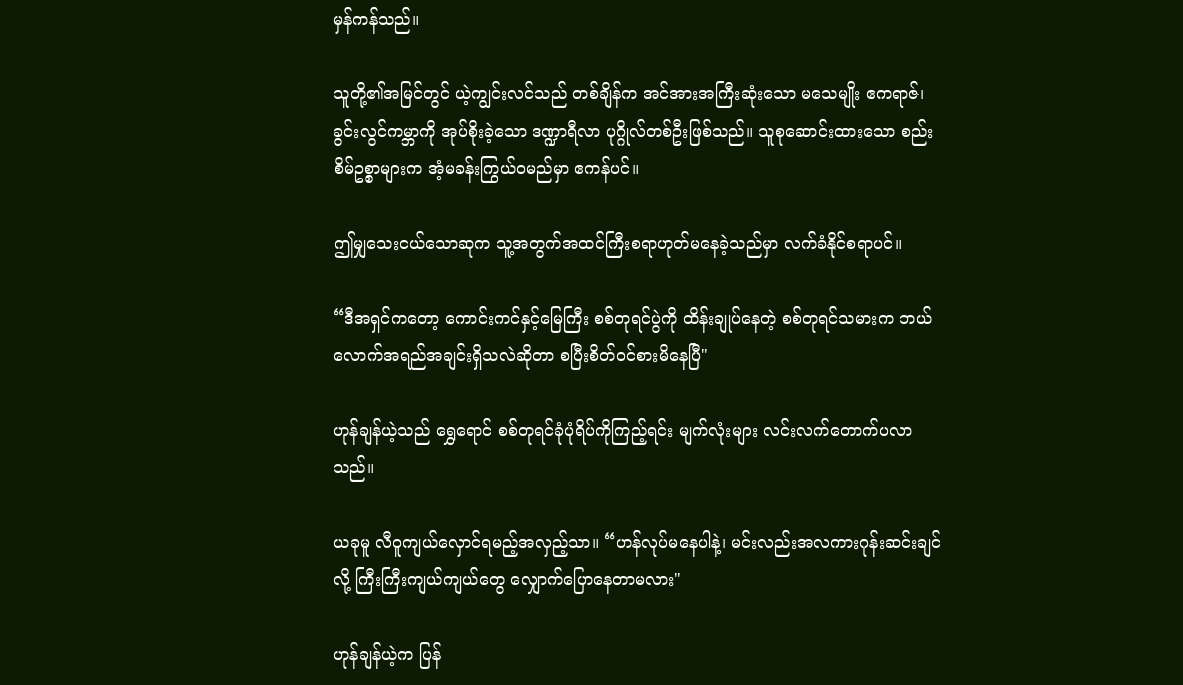မှန်ကန်သည်။

သူတို့၏အမြင်တွင် ယဲ့ကျွင်းလင်သည် တစ်ချိန်က အင်အားအကြီးဆုံးသော မသေမျိုး ဧကရာဇ်၊ ခွင်းလွင်ကမ္ဘာကို အုပ်စိုးခဲ့သော ဒဏ္ဍာရီလာ ပုဂ္ဂိုလ်တစ်ဦးဖြစ်သည်။ သူစုဆောင်းထားသော စည်းစိမ်ဥစ္စာများက အံ့မခန်းကြွယ်ဝမည်မှာ ဧကန်ပင်။

ဤမျှသေးငယ်သောဆုက သူ့အတွက်အထင်ကြီးစရာဟုတ်မနေခဲ့သည်မှာ လက်ခံနိုင်စရာပင်။

“ဒီအရှင်ကတော့ ကောင်းကင်နှင့်မြေကြီး စစ်တုရင်ပွဲကို ထိန်းချုပ်နေတဲ့ စစ်တုရင်သမားက ဘယ်လောက်အရည်အချင်းရှိသလဲဆိုတာ စပြီးစိတ်ဝင်စားမိနေပြီ"

ဟုန်ချန်ယဲ့သည် ရွှေရောင် စစ်တုရင်ခုံပုံရိပ်ကိုကြည့်ရင်း မျက်လုံးများ လင်းလက်တောက်ပလာသည်။

ယခုမူ လီဝူကျယ်လှောင်ရမည့်အလှည့်သာ။ “ဟန်လုပ်မနေပါနဲ့၊ မင်းလည်းအလကားဂုန်းဆင်းချင်လို့ ကြီးကြီးကျယ်ကျယ်တွေ လျှောက်ပြောနေတာမလား"

ဟုန်ချန်ယဲ့က ပြန်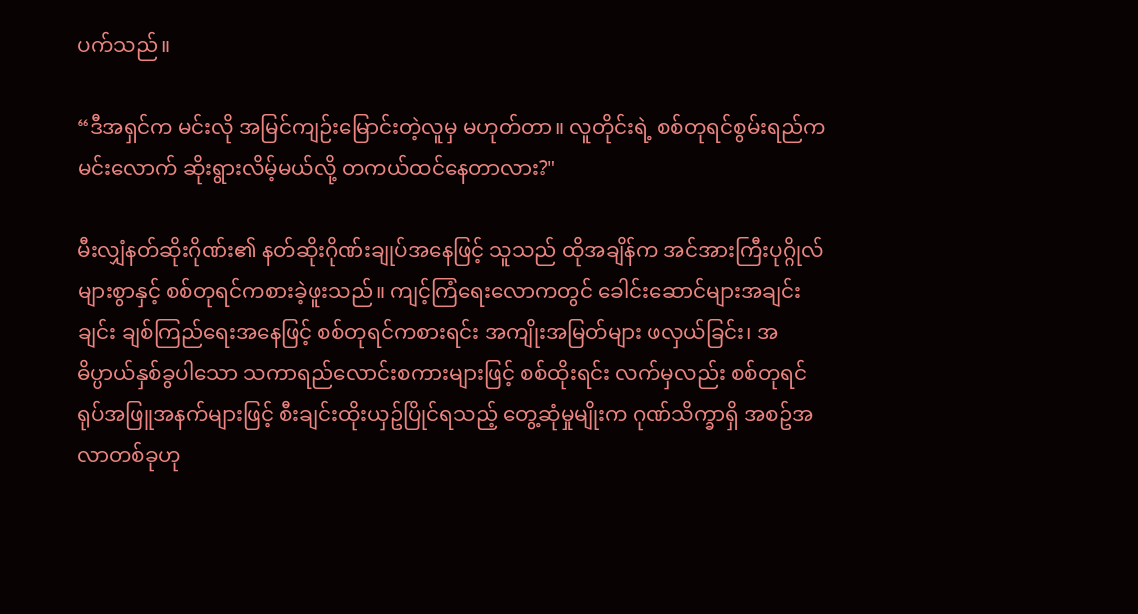ပက်သည်။

“ဒီအရှင်က မင်းလို အမြင်ကျဉ်းမြောင်းတဲ့လူမှ မဟုတ်တာ။ လူတိုင်းရဲ့ စစ်တုရင်စွမ်းရည်က မင်းလောက် ဆိုးရွားလိမ့်မယ်လို့ တကယ်ထင်နေတာလား?"

မီးလျှံနတ်ဆိုးဂိုဏ်း၏ နတ်ဆိုးဂိုဏ်းချုပ်အနေဖြင့် သူသည် ထိုအချိန်က အင်အားကြီးပုဂ္ဂိုလ်များစွာနှင့် စစ်တုရင်ကစားခဲ့ဖူးသည်။ ကျင့်ကြံရေးလောကတွင် ခေါင်းဆောင်များအချင်းချင်း ချစ်ကြည်ရေးအနေဖြင့် စစ်တုရင်ကစားရင်း အကျိုးအမြတ်များ ဖလှယ်ခြင်း၊ အဓိပ္ပာယ်နှစ်ခွပါသော သကာရည်လောင်းစကားများဖြင့် စစ်ထိုးရင်း လက်မှလည်း စစ်တုရင်ရုပ်အဖြူအနက်များဖြင့် စီးချင်းထိုးယှဥ်ပြိုင်ရသည့် တွေ့ဆုံမှုမျိုးက ဂုဏ်သိက္ခာရှိ အစဥ်အလာတစ်ခုဟု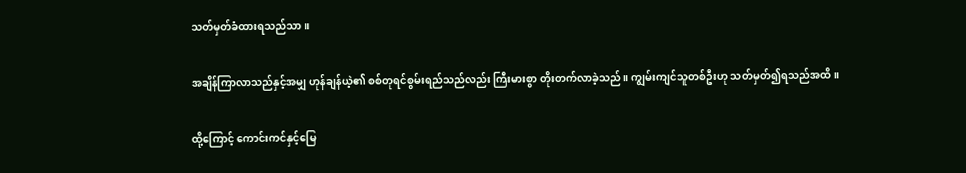သတ်မှတ်ခံထားရသည်သာ။

အချိန်ကြာလာသည်နှင့်အမျှ ဟုန်ချန်ယဲ့၏ စစ်တုရင်စွမ်းရည်သည်လည်း ကြီးမားစွာ တိုးတက်လာခဲ့သည်။ ကျွမ်းကျင်သူတစ်ဦးဟု သတ်မှတ်၍ရသည်အထိ။

ထို့ကြောင့် ကောင်းကင်နှင့်မြေ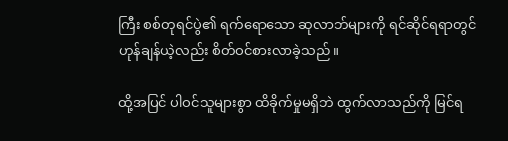ကြီး စစ်တုရင်ပွဲ၏ ရက်ရောသော ဆုလာဘ်များကို ရင်ဆိုင်ရရာတွင် ဟုန်ချန်ယဲ့လည်း စိတ်ဝင်စားလာခဲ့သည်။

ထို့အပြင် ပါဝင်သူများစွာ ထိခိုက်မှုမရှိဘဲ ထွက်လာသည်ကို မြင်ရ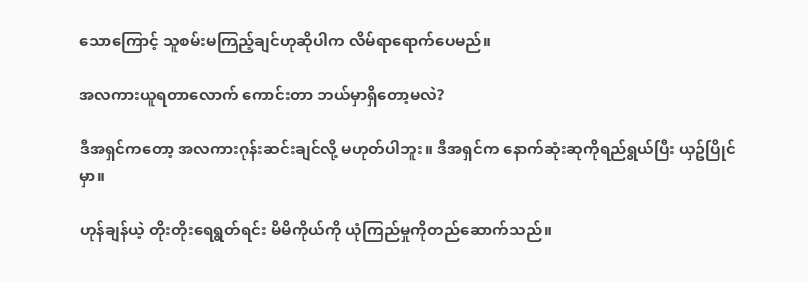သောကြောင့် သူစမ်းမကြည့်ချင်ဟုဆိုပါက လိမ်ရာ‌ရောက်ပေမည်။

အလကားယူရတာလောက် ကောင်းတာ ဘယ်မှာရှိတော့မလဲ?

ဒီအရှင်ကတော့ အလကားဂုန်းဆင်းချင်လို့ မဟုတ်ပါဘူး။ ဒီအရှင်က နောက်ဆုံးဆုကိုရည်ရွယ်ပြီး ယှဥ်ပြိုင်မှာ။

ဟုန်ချန်ယဲ့ တိုးတိုးရေရွတ်ရင်း မိမိကိုယ်ကို ယုံကြည်မှုကိုတည်ဆောက်သည်။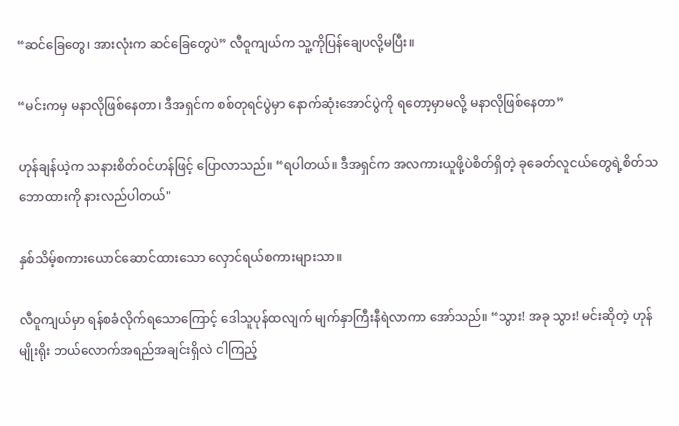“ဆင်ခြေတွေ၊ အားလုံးက ဆင်ခြေတွေပဲ” လီဝူကျယ်က သူ့ကိုပြန်ချေပလို့မပြီး။

“မင်းကမှ မနာလိုဖြစ်နေတာ၊ ဒီအရှင်က စစ်တုရင်ပွဲမှာ နောက်ဆုံးအောင်ပွဲကို ရတော့မှာမလို့ မနာလိုဖြစ်နေတာ”

ဟုန်ချန်ယဲ့က သနားစိတ်ဝင်ဟန်ဖြင့် ပြောလာသည်။ “ရပါတယ်။ ဒီအရှင်က အလကားယူဖို့ပဲစိတ်ရှိတဲ့ ခုခေတ်လူငယ်တွေရဲ့စိတ်သဘောထားကို နားလည်ပါတယ်"

နှစ်သိမ့်စကားယောင်ဆောင်ထားသော လှောင်ရယ်စကားများသာ။

လီဝူကျယ်မှာ ရန်စခံလိုက်ရသောကြောင့် ဒေါသူပုန်ထလျက် မျက်နှာကြီးနီရဲလာကာ အော်သည်။ “သွား! အခု သွား! မင်းဆိုတဲ့ ဟုန်မျိုးရိုး ဘယ်လောက်အရည်အချင်းရှိလဲ ငါကြည့်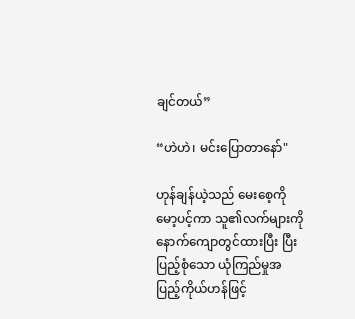ချင်တယ်”

“ဟဲဟဲ၊ မင်းပြောတာနော်"

ဟုန်ချန်ယဲ့သည် မေးစေ့ကိုမော့ပင့်ကာ သူ၏လက်များကို နောက်ကျောတွင်ထားပြီး ပြီးပြည့်စုံသော ယုံကြည်မှုအပြည့်ကိုယ်ဟန်ဖြင့်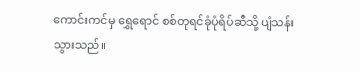ကောင်းကင်မှ ရွှေရောင် စစ်တုရင်ခုံပုံရိပ်ဆီသို့ ပျံသန်းသွားသည်။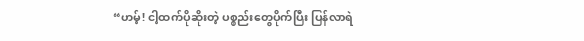“ဟမ့်! ငါ့ထက်ပိုဆိုးတဲ့ ပစ္စည်းတွေပိုက်ပြီး ပြန်လာရဲ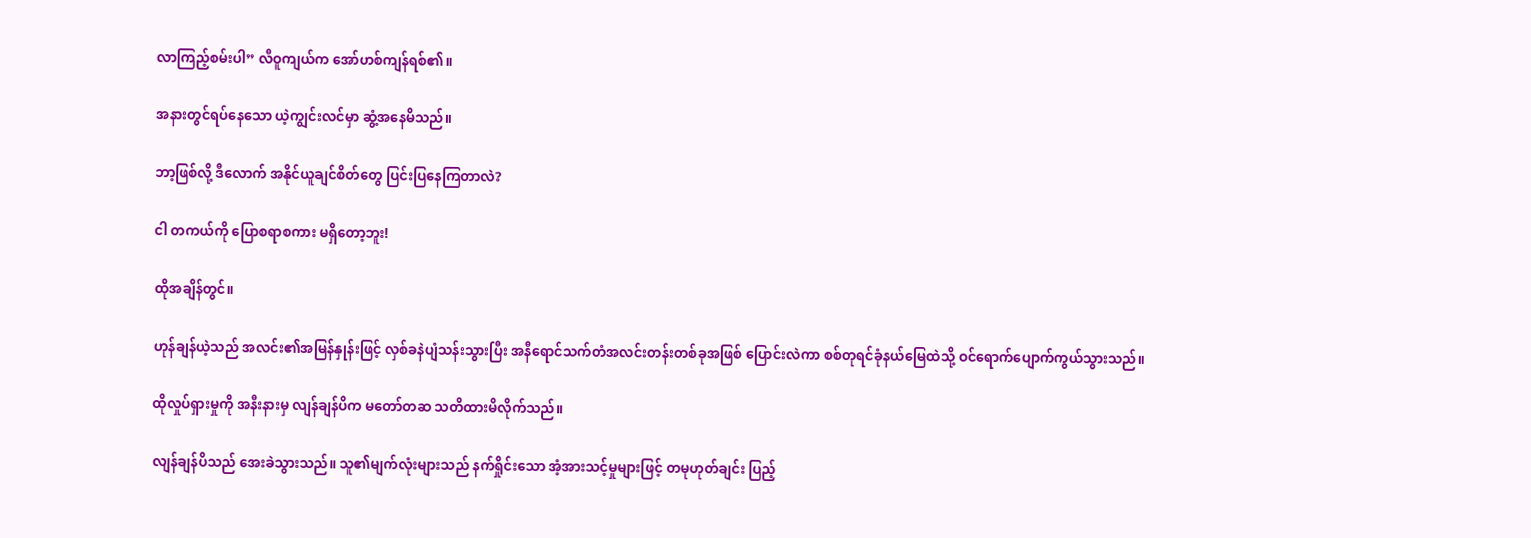လာကြည့်စမ်းပါ” လီဝူကျယ်က အော်ဟစ်ကျန်ရစ်၏။

အနားတွင်ရပ်နေသော ယဲ့ကျွင်းလင်မှာ ဆွံ့အနေမိသည်။

ဘာ့ဖြစ်လို့ ဒီလောက် အနိုင်ယူချင်စိတ်တွေ ပြင်းပြနေကြတာလဲ?

ငါ တကယ်ကို ပြောစရာစကား မရှိတော့ဘူး!

ထိုအချိန်တွင်။

ဟုန်ချန်ယဲ့သည် အလင်း၏အမြန်နှုန်းဖြင့် လှစ်ခနဲပျံသန်းသွားပြီး အနီရောင်သက်တံအလင်းတန်းတစ်ခုအဖြစ် ပြောင်းလဲကာ စစ်တုရင်ခုံနယ်မြေထဲသို့ ဝင်ရောက်ပျောက်ကွယ်သွားသည်။

ထိုလှုပ်ရှားမှုကို အနီးနားမှ လျန်ချန်ပိက မတော်တဆ သတိထားမိလိုက်သည်။

လျန်ချန်ပိသည် အေးခဲသွားသည်။ သူ၏မျက်လုံးများသည် နက်ရှိုင်းသော အံ့အားသင့်မှုများဖြင့် တမုဟုတ်ချင်း ပြည့်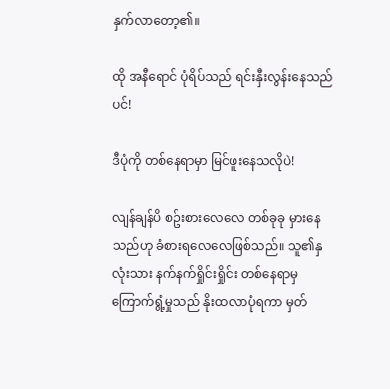နှက်လာတော့၏။

ထို အနီရောင် ပုံရိပ်သည် ရင်းနှီးလွန်းနေသည်ပင်!

ဒီပုံကို တစ်နေရာမှာ မြင်ဖူးနေသလိုပဲ!

လျန်ချန်ပိ စဥ်းစားလေလေ တစ်ခုခု မှားနေသည်ဟု ခံစားရလေလေဖြစ်သည်။ သူ၏နှလုံးသား နက်နက်ရှိုင်းရှိုင်း တစ်နေရာမှ ကြောက်ရွံ့မှုသည် နိုးထလာပုံရကာ မှတ်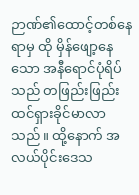ဉာဏ်၏ထောင့်တစ်နေရာမှ ထို မှိန်ဖျော့နေသော အနီရောင်ပုံရိပ်သည် တဖြည်းဖြည်း ထင်ရှားခိုင်မာလာသည်။ ထို့နောက် အလယ်ပိုင်းဒေသ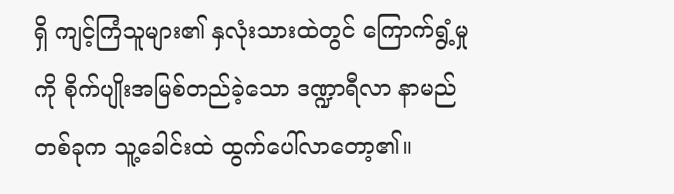ရှိ ကျင့်ကြံသူများ၏ နှလုံးသားထဲတွင် ကြောက်ရွံ့မှုကို စိုက်ပျိုးအမြစ်တည်ခဲ့သော ဒဏ္ဍာရီလာ နာမည်တစ်ခုက သူ့ခေါင်းထဲ ထွက်ပေါ်လာတော့၏။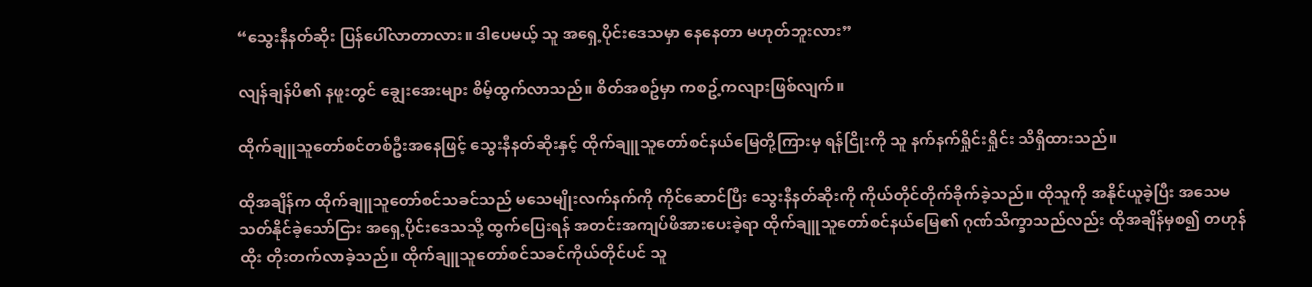“သွေးနီနတ်ဆိုး ပြန်ပေါ်လာတာလား။ ဒါပေမယ့် သူ အရှေ့ပိုင်းဒေသမှာ နေနေတာ မဟုတ်ဘူးလား”

လျန်ချန်ပိ၏ နဖူးတွင် ချွေးအေးများ စိမ့်ထွက်လာသည်။ စိတ်အစဥ်မှာ ကစဥ့်ကလျားဖြစ်လျက်။

ထိုက်ချူသူတော်စင်တစ်ဦးအနေဖြင့် သွေးနီနတ်ဆိုးနှင့် ထိုက်ချူသူတော်စင်နယ်မြေတို့ကြားမှ ရန်ငြိုးကို သူ နက်နက်ရှိုင်းရှိုင်း သိရှိထားသည်။

ထိုအချိန်က ထိုက်ချူသူတော်စင်သခင်သည် မသေမျိုးလက်နက်ကို ကိုင်ဆောင်ပြီး သွေးနီနတ်ဆိုးကို ကိုယ်တိုင်တိုက်ခိုက်ခဲ့သည်။ ထိုသူကို အနိုင်ယူခဲ့ပြီး အသေမသတ်နိုင်ခဲ့သော်ငြား အရှေ့ပိုင်းဒေသသို့ ထွက်ပြေးရန် အတင်းအကျပ်ဖိအားပေးခဲ့ရာ ထိုက်ချူသူတော်စင်နယ်မြေ၏ ဂုဏ်သိက္ခာသည်လည်း ထိုအချိန်မှစ၍ တဟုန်ထိုး တိုးတက်လာခဲ့သည်။ ထိုက်ချူသူတော်စင်သခင်ကိုယ်တိုင်ပင် သူ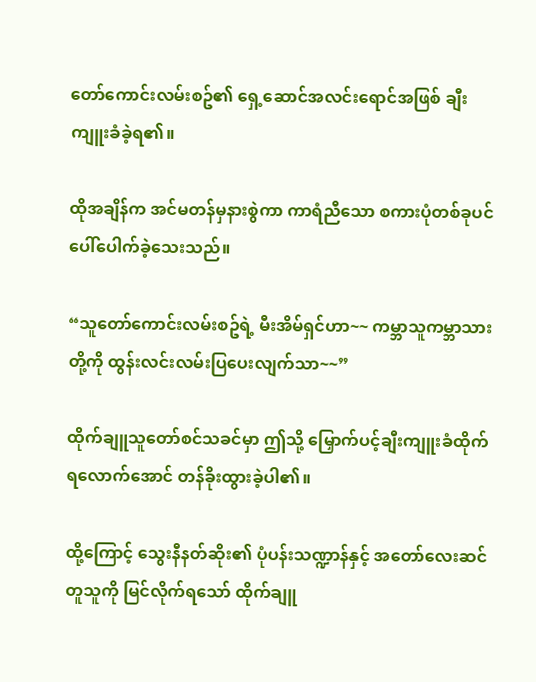တော်ကောင်းလမ်းစဥ်၏ ရှေ့ဆောင်အလင်းရောင်အဖြစ် ချီးကျူးခံခဲ့ရ၏။

ထိုအချိန်က အင်မတန်မှနားစွဲကာ ကာရံညီသော စကားပုံတစ်ခုပင် ပေါ်ပေါက်ခဲ့သေးသည်။

“သူတော်ကောင်းလမ်းစဥ်ရဲ့ မီးအိမ်ရှင်ဟာ~~ ကမ္ဘာသူကမ္ဘာသားတို့ကို ထွန်းလင်းလမ်းပြပေးလျက်သာ~~”

ထိုက်ချူသူတော်စင်သခင်မှာ ဤသို့ မြှောက်ပင့်ချီးကျူးခံထိုက်ရလောက်အောင် တန်ခိုးထွားခဲ့ပါ၏။

ထို့ကြောင့် သွေးနီနတ်ဆိုး၏ ပုံပန်းသဏ္ဍာန်နှင့် အတော်လေးဆင်တူသူကို မြင်လိုက်ရသော် ထိုက်ချူ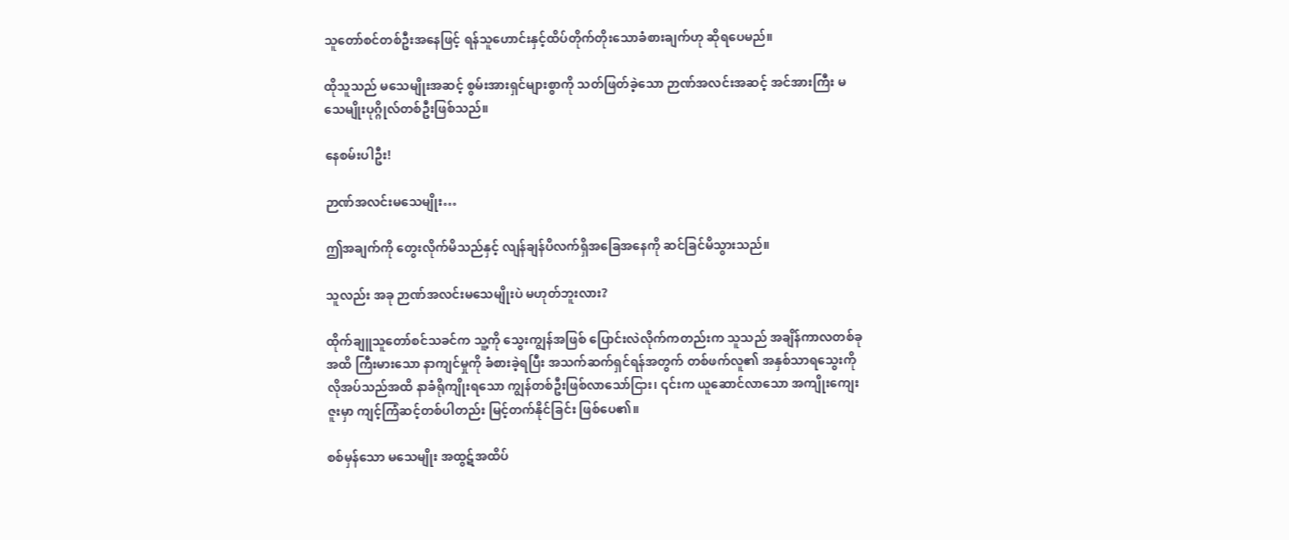သူတော်စင်တစ်ဦးအနေဖြင့် ရန်သူဟောင်းနှင့်ထိပ်တိုက်တိုးသောခံစားချက်ဟု ဆိုရပေမည်။

ထိုသူသည် မသေမျိုးအဆင့် စွမ်းအားရှင်များစွာကို သတ်ဖြတ်ခဲ့သော ဉာဏ်အလင်းအဆင့် အင်အားကြီး မသေမျိုးပုဂ္ဂိုလ်တစ်ဦးဖြစ်သည်။

နေစမ်းပါဦး!

ဉာဏ်အလင်းမသေမျိုး…

ဤအချက်ကို တွေးလိုက်မိသည်နှင့် လျန်ချန်ပိလက်ရှိအခြေအနေကို ဆင်ခြင်မိသွားသည်။

သူလည်း အခု ဉာဏ်အလင်းမသေမျိုးပဲ မဟုတ်ဘူးလား?

ထိုက်ချူသူတော်စင်သခင်က သူ့ကို သွေးကျွန်အဖြစ် ပြောင်းလဲလိုက်ကတည်းက သူသည် အချိန်ကာလတစ်ခုအထိ ကြီးမားသော နာကျင်မှုကို ခံစားခဲ့ရပြီး အသက်ဆက်ရှင်ရန်အတွက် တစ်ဖက်လူ၏ အနှစ်သာရသွေးကို လိုအပ်သည်အထိ နာခံရိုကျိုးရသော ကျွန်တစ်ဦးဖြစ်လာသော်ငြား၊ ၎င်းက ယူဆောင်လာသော အကျိုးကျေးဇူးမှာ ကျင့်ကြံဆင့်တစ်ပါတည်း မြင့်တက်နိုင်ခြင်း ဖြစ်ပေ၏။

စစ်မှန်သော မသေမျိုး အထွဋ်အထိပ်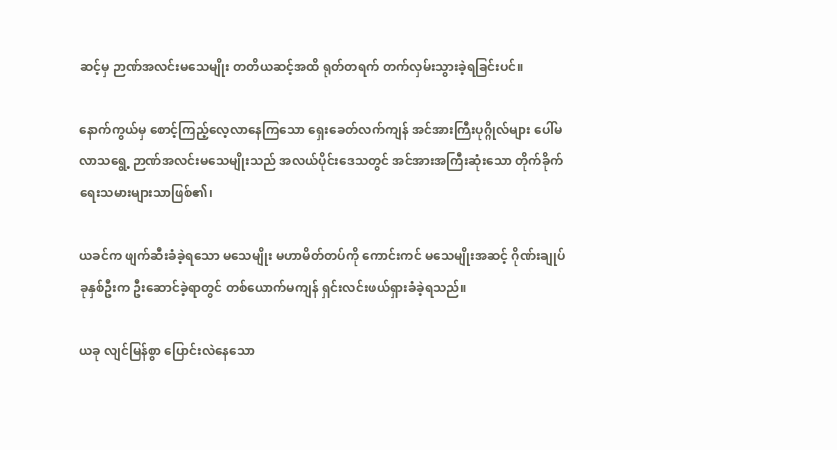ဆင့်မှ ဉာဏ်အလင်းမသေမျိုး တတိယဆင့်အထိ ရုတ်တရက် တက်လှမ်းသွားခဲ့ရခြင်းပင်။

နောက်ကွယ်မှ စောင့်ကြည့်လေ့လာနေကြသော ရှေးခေတ်လက်ကျန် အင်အားကြီးပုဂ္ဂိုလ်များ ပေါ်မလာသရွေ့ ဉာဏ်အလင်းမသေမျိုးသည် အလယ်ပိုင်းဒေသတွင် အင်အားအကြီးဆုံးသော တိုက်ခိုက်ရေးသမားများသာဖြစ်၏၊

ယခင်က ဖျက်ဆီးခံခဲ့ရသော မသေမျိုး မဟာမိတ်တပ်ကို ကောင်းကင် မသေမျိုးအဆင့် ဂိုဏ်းချုပ်ခုနှစ်ဦးက ဦးဆောင်ခဲ့ရာတွင် တစ်ယောက်မကျန် ရှင်းလင်းဖယ်ရှားခံခဲ့ရသည်။

ယခု လျင်မြန်စွာ ပြောင်းလဲနေသော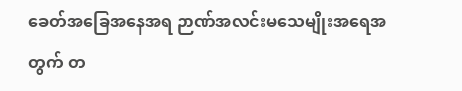ခေတ်အခြေအနေအရ ဉာဏ်အလင်းမသေမျိုးအရေအတွက် တ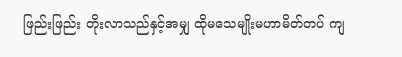ဖြည်းဖြည်း တိုးလာသည်နှင့်အမျှ ထိုမသေမျိုးမဟာမိတ်တပ် ကျ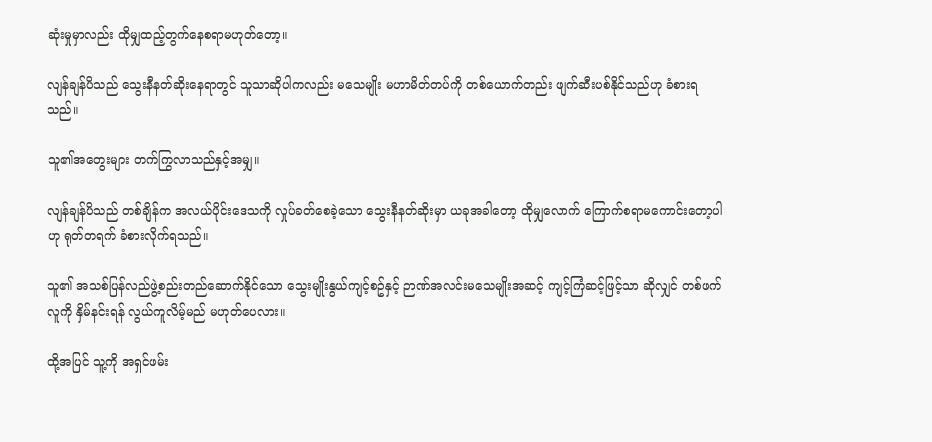ဆုံးမှုမှာလည်း ထိုမျှထည့်တွက်နေစရာမဟုတ်တော့။

လျန်ချန်ပိသည် သွေးနီနတ်ဆိုးနေရာတွင် သူသာဆိုပါကလည်း မသေမျိုး မဟာမိတ်တပ်ကို တစ်ယောက်တည်း ဖျက်ဆီးပစ်နိုင်သည်ဟု ခံစားရသည်။

သူ၏အတွေးများ တက်ကြွလာသည်နှင့်အမျှ။

လျန်ချန်ပိသည် တစ်ချိန်က အလယ်ပိုင်းဒေသကို လှုပ်ခတ်စေခဲ့သော သွေးနီနတ်ဆိုးမှာ ယခုအခါတော့ ထိုမျှလောက် ကြောက်စရာမကောင်းတော့ပါဟု ရုတ်တရက် ခံစားလိုက်ရသည်။

သူ၏ အသစ်ပြန်လည်ဖွဲ့စည်းတည်ဆောက်နိုင်သော သွေးမျိုးနွယ်ကျင့်စဥ်နှင့် ဉာဏ်အလင်းမသေမျိုးအဆင့် ကျင့်ကြံဆင့်ဖြင့်သာ ဆိုလျှင် တစ်ဖက်လူကို နှိမ်နင်းရန် လွယ်ကူလိမ့်မည် မဟုတ်ပေလား။

ထို့အပြင် သူ့ကို အရှင်ဖမ်း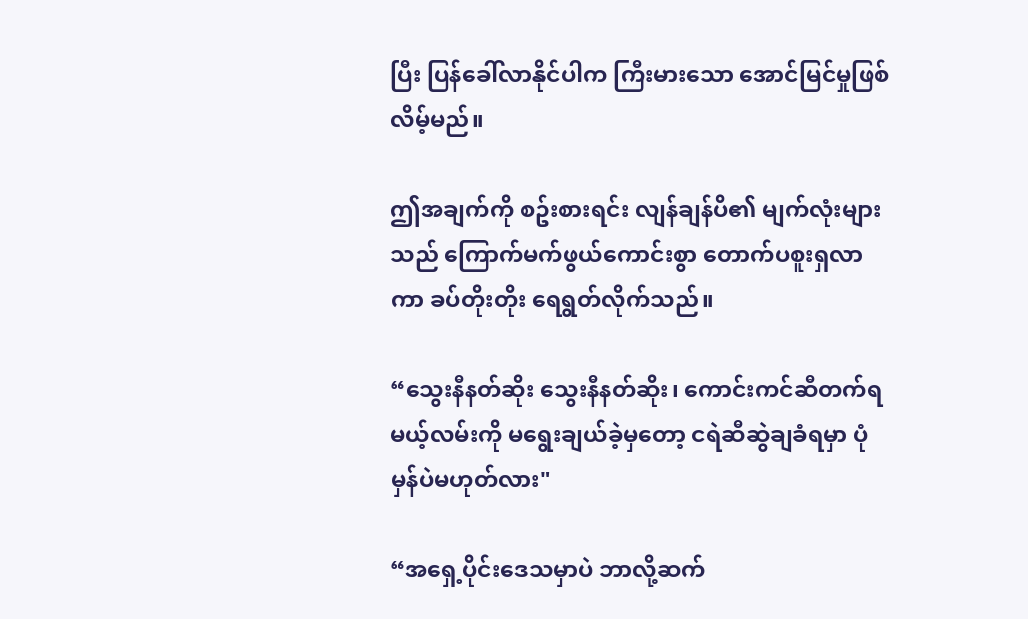ပြီး ပြန်ခေါ်လာနိုင်ပါက ကြီးမားသော အောင်မြင်မှုဖြစ်လိမ့်မည်။

ဤအချက်ကို စဥ်းစားရင်း လျန်ချန်ပိ၏ မျက်လုံးများသည် ကြောက်မက်ဖွယ်ကောင်းစွာ တောက်ပစူးရှလာကာ ခပ်တိုးတိုး ရေရွတ်လိုက်သည်။

“သွေးနီနတ်ဆိုး သွေးနီနတ်ဆိုး၊ ကောင်းကင်ဆီတက်ရမယ့်လမ်းကို မရွေးချယ်ခဲ့မှတော့ ငရဲဆီဆွဲချခံရမှာ ပုံမှန်ပဲမဟုတ်လား"

“အရှေ့ပိုင်းဒေသမှာပဲ ဘာလို့ဆက်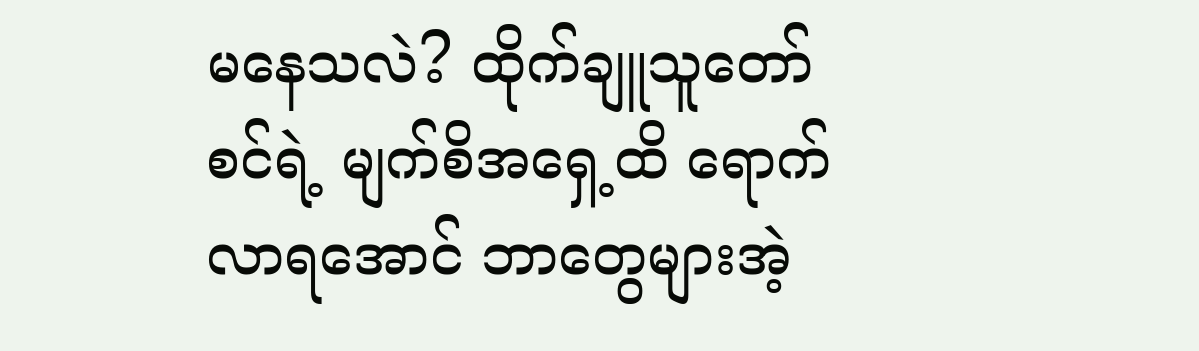မနေသလဲ? ထိုက်ချူသူတော်စင်ရဲ့ မျက်စိအရှေ့ထိ ရောက်လာရအောင် ဘာတွေများအဲ့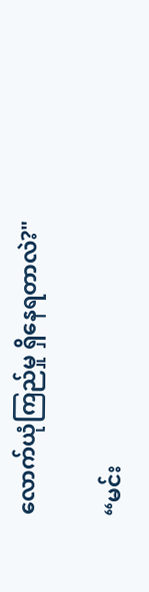လောက်ယုံကြည်မှု ရှိနေရတာလဲ?"

“မင်း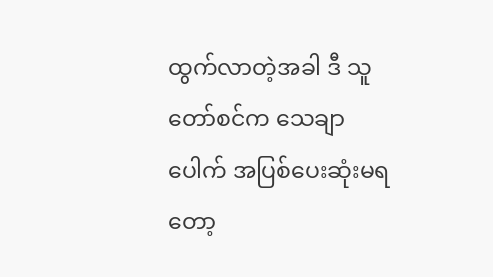ထွက်လာတဲ့အခါ ဒီ သူတော်စင်က သေချာပေါက် အပြစ်ပေးဆုံးမရတော့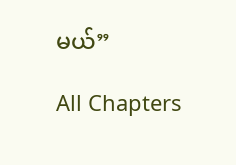မယ်”

All Chapters